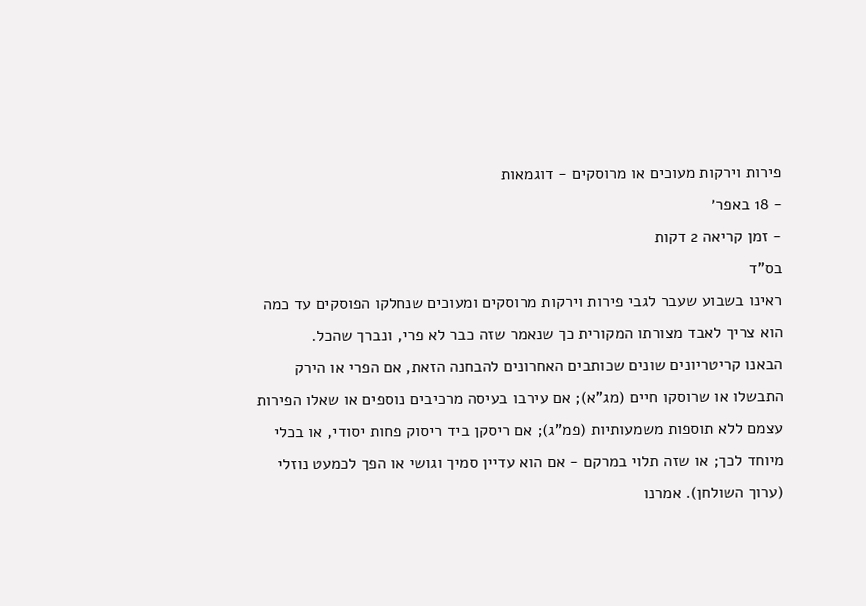פירות וירקות מעוכים או מרוסקים - דוגמאות
- 18 באפר׳
- זמן קריאה 2 דקות
בס"ד
ראינו בשבוע שעבר לגבי פירות וירקות מרוסקים ומעוכים שנחלקו הפוסקים עד כמה הוא צריך לאבד מצורתו המקורית כך שנאמר שזה כבר לא פרי, ונברך שהכל.
הבאנו קריטריונים שונים שכותבים האחרונים להבחנה הזאת, אם הפרי או הירק התבשלו או שרוסקו חיים (מג"א); אם עירבו בעיסה מרכיבים נוספים או שאלו הפירות עצמם ללא תוספות משמעותיות (פמ"ג); אם ריסקן ביד ריסוק פחות יסודי, או בכלי מיוחד לכך; או שזה תלוי במרקם - אם הוא עדיין סמיך וגושי או הפך לכמעט נוזלי (ערוך השולחן). אמרנו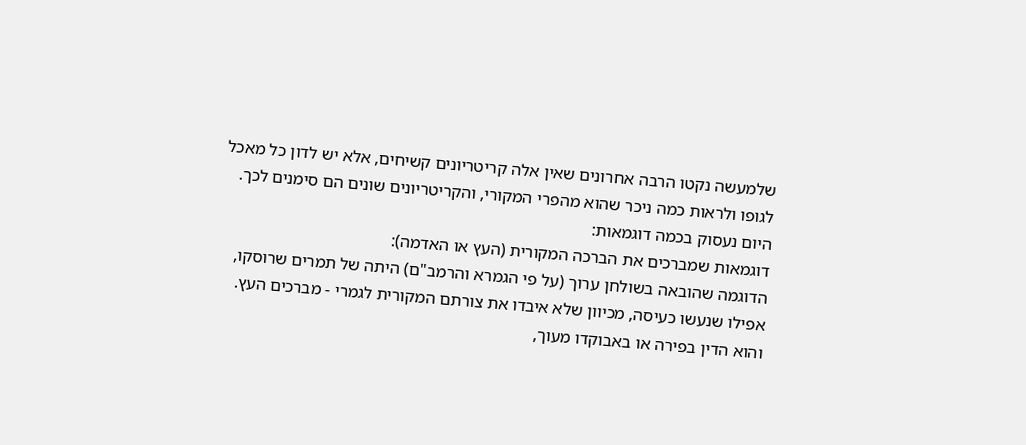שלמעשה נקטו הרבה אחרונים שאין אלה קריטריונים קשיחים, אלא יש לדון כל מאכל לגופו ולראות כמה ניכר שהוא מהפרי המקורי, והקריטריונים שונים הם סימנים לכך.
היום נעסוק בכמה דוגמאות:
דוגמאות שמברכים את הברכה המקורית (העץ או האדמה):
הדוגמה שהובאה בשולחן ערוך (על פי הגמרא והרמב"ם) היתה של תמרים שרוסקו, אפילו שנעשו כעיסה, מכיוון שלא איבדו את צורתם המקורית לגמרי - מברכים העץ. והוא הדין בפירה או באבוקדו מעוך,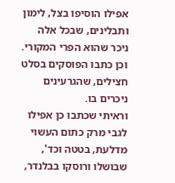אפילו הוסיפו בצל, לימון ותבלינים, שבכל אלה ניכר שהוא הפרי המקורי. וכן כתבו הפוסקים בסלט חצילים, שהגרעינים ניכרים בו.
וראיתי שכתבו כן אפילו לגבי מרק כתום העשוי מדלעת, בטטה וכד', שבושלו ורוסקו בבלנדר,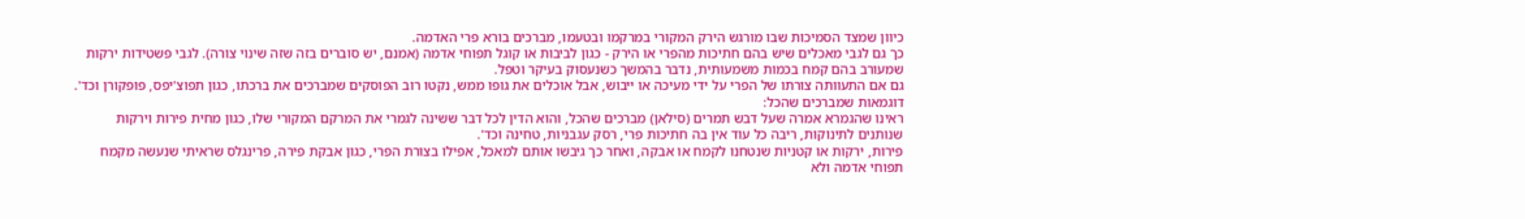כיוון שמצד הסמיכות שבו מורגש הירק המקורי במרקמו ובטעמו, מברכים בורא פרי האדמה.
כך גם לגבי מאכלים שיש בהם חתיכות מהפרי או הירק - כגון לביבות או קוגל תפוחי אדמה (אמנם, יש סוברים בזה שזה שינוי צורה). לגבי פשטידות ירקות שמעורב בהם קמח בכמות משמעותית, נדבר בהמשך כשנעסוק בעיקר וטפל.
גם אם התעוותה צורתו של הפרי על ידי מעיכה או ייבוש, אבל אוכלים את גופו ממש, נקטו רוב הפוסקים שמברכים את ברכתו, כגון תפוצ'יפס, פופקורן וכד'.
דוגמאות שמברכים שהכל:
ראינו שהגמרא אמרה שעל דבש תמרים (סילאן) מברכים שהכל, והוא הדין לכל דבר ששינה לגמרי את המרקם המקורי שלו, כגון מחית פירות וירקות שנותנים לתינוקות, ריבה כל עוד אין בה חתיכות פרי, רסק עגבניות, טחינה וכד'.
פירות, ירקות או קטניות שנטחנו לקמח או אבקה, ואחר כך גיבשו אותם למאכל, אפילו בצורת הפרי, כגון אבקת פירה, פרינגלס שראיתי שנעשה מקמח תפוחי אדמה ולא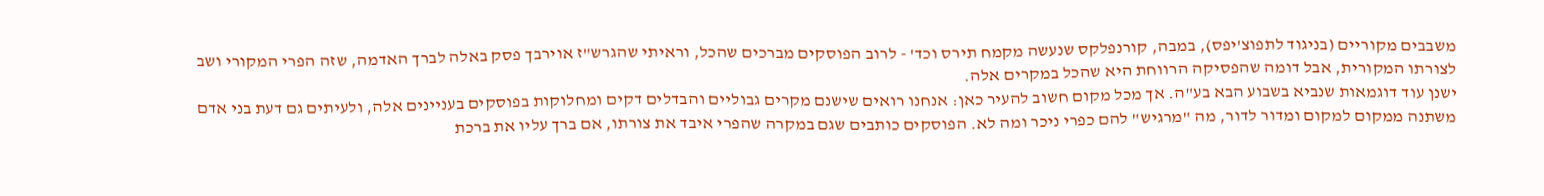משבבים מקוריים (בניגוד לתפוצ'יפס), במבה, קורנפלקס שנעשה מקמח תירס וכד' - לרוב הפוסקים מברכים שהכל, וראיתי שהגרש"ז אוירבך פסק באלה לברך האדמה, שזה הפרי המקורי ושב לצורתו המקורית, אבל דומה שהפסיקה הרווחת היא שהכל במקרים אלה.
ישנן עוד דוגמאות שנביא בשבוע הבא בע"ה. אך מכל מקום חשוב להעיר כאן: אנחנו רואים שישנם מקרים גבוליים והבדלים דקים ומחלוקות בפוסקים בעניינים אלה, ולעיתים גם דעת בני אדם משתנה ממקום למקום ומדור לדור, מה "מרגיש" להם כפרי ניכר ומה לא. הפוסקים כותבים שגם במקרה שהפרי איבד את צורתו, אם ברך עליו את ברכת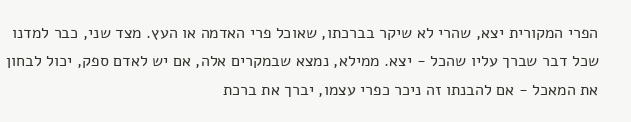הפרי המקורית יצא, שהרי לא שיקר בברכתו, שאוכל פרי האדמה או העץ. מצד שני, כבר למדנו שכל דבר שברך עליו שהכל - יצא. ממילא, נמצא שבמקרים אלה, אם יש לאדם ספק, יכול לבחון את המאכל - אם להבנתו זה ניכר כפרי עצמו, יברך את ברכת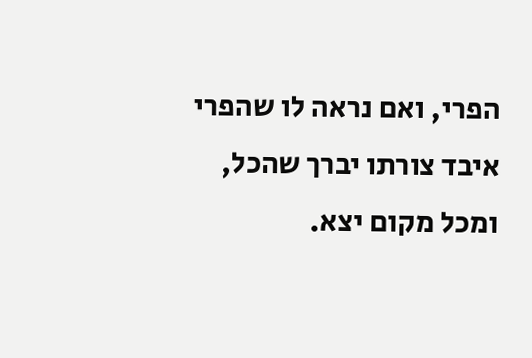הפרי, ואם נראה לו שהפרי איבד צורתו יברך שהכל, ומכל מקום יצא.